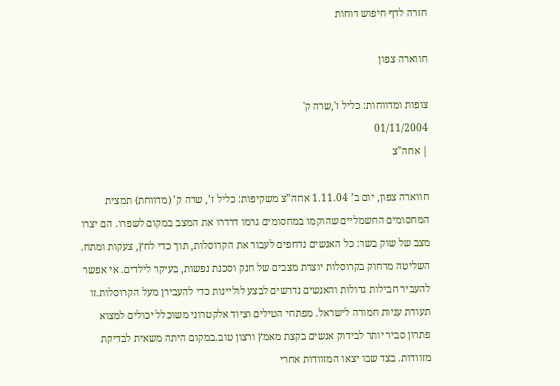חזרה לדף חיפוש דוחות

חווארה צפון

צופות ומדווחות: כליל ז',שרה ק'
01/11/2004
| אחה"צ

חווארה צפון, יום ב’ 1.11.04 אחה”צ משקיפות: כליל ז’, שרה ק’ (מדווחת) תמצית המחסומים החשמליים שהוקמו במחסומים גרמו דרדרו את המצב במקום לשפרו. הם יצרו מצב של שוק בשר: כל האנשים נדחפים לעבור את הקרוסלות, תוך כדי לחץ, צעקות ומתח. השליטה מרחוק בקרוסלות יוצרת מצבים של חנק וסכנת נפשות, בעיקר לילדים. אי אפשר להעביר חבילות גדולות והאנשים נדרשים לבצע לוליינות כדי להעבירן מעל הקרוסלות.זו תעודת עניות חמורה לישראל. מפתחי הטילים וציוד אלקטרוני משוכלל יכולים למצוא פתרון סביר יותר לבידוק אנשים בקצת מאמץ ורצון טוב.במקום היתה משאית לבדיקת מזוודות. בצד שבו יצאו המזוודות אחרי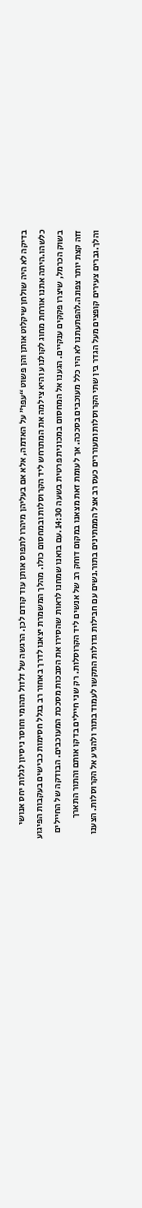בדיקה לא היה שולחן שיקלוט אותן והן פשוט “עפו” על האדמה, אלא אם בעליהן מיהרו לתפוס אותן עוד קודם לכן. הרגשה של זלזול תהומי וחוסר ניסיון לגלות יחס אנושי כלשהו.היתה אתנו אורחת מחוג לקולנוע והיא צילמה את המתרחש ליד הקרוסלות ובמחסום כולו. מהלך המשמרת יצאנו לדרך באחור רב בגלל חסימות כבישים בעקבות הפיגוע בשוק הכרמל, שיצרו פקקים ענקיים. הגענו אל המחסום במכונית פרטית בשעה 14:30.עם בואנו שמחנו לראות שהסירו את הסבכות מסככת המעוכבים. הבודקה של החיילים זזה קצת יותר צפונה.להפתעתנו לא היו כלל מעוכבים בסככה. אך לעומת זאת מצאנו במקום דוחק רב של אנשים ליד הקרוסלות. רק שני חיילים בדקו אותם והתור התארך והלך.גברים צעירים קופצים מעל הגדר בין שתי הקרוסלות ומעוררים כעס רב אצל הממתינים בתור.נשים עם חבילות גדולות התקשו לעמוד בתור ולהגיע אל הקרוסלות. הצענו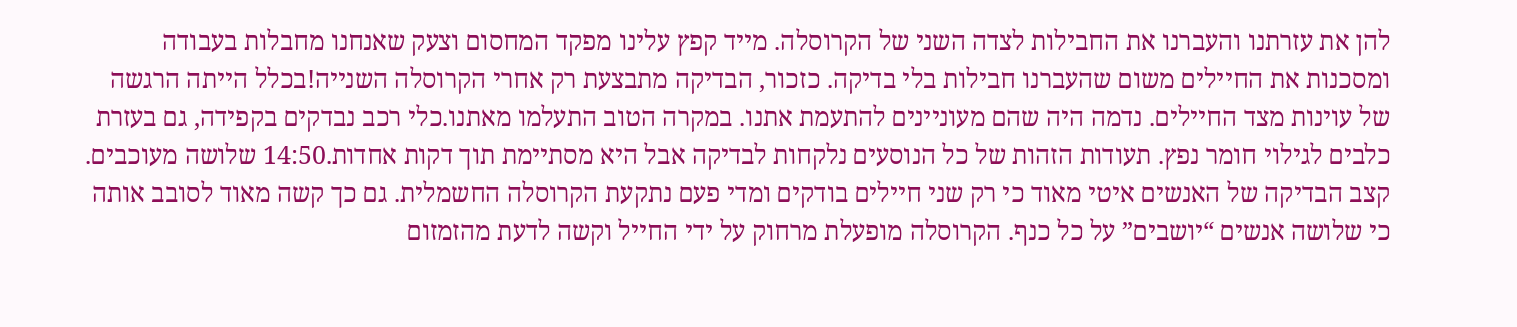להן את עזרתנו והעברנו את החבילות לצדה השני של הקרוסלה. מייד קפץ עלינו מפקד המחסום וצעק שאנחנו מחבלות בעבודה ומסכנות את החיילים משום שהעברנו חבילות בלי בדיקה. כזכור, הבדיקה מתבצעת רק אחרי הקרוסלה השנייה!בכלל הייתה הרגשה של עוינות מצד החיילים. נדמה היה שהם מעוניינים להתעמת אתנו. במקרה הטוב התעלמו מאתנו.כלי רכב נבדקים בקפידה, גם בעזרת כלבים לגילוי חומר נפץ. תעודות הזהות של כל הנוסעים נלקחות לבדיקה אבל היא מסתיימת תוך דקות אחדות.14:50 שלושה מעוכבים. קצב הבדיקה של האנשים איטי מאוד כי רק שני חיילים בודקים ומדי פעם נתקעת הקרוסלה החשמלית. גם כך קשה מאוד לסובב אותה כי שלושה אנשים “יושבים” על כל כנף. הקרוסלה מופעלת מרחוק על ידי החייל וקשה לדעת מהזמזום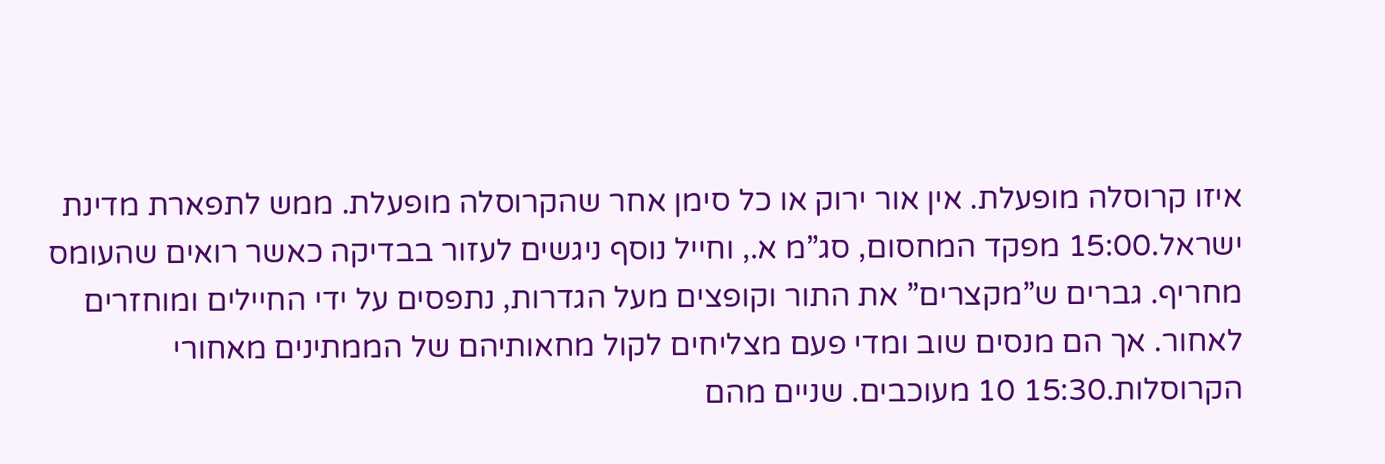איזו קרוסלה מופעלת. אין אור ירוק או כל סימן אחר שהקרוסלה מופעלת. ממש לתפארת מדינת ישראל.15:00 מפקד המחסום, סג”מ א., וחייל נוסף ניגשים לעזור בבדיקה כאשר רואים שהעומס מחריף. גברים ש”מקצרים” את התור וקופצים מעל הגדרות, נתפסים על ידי החיילים ומוחזרים לאחור. אך הם מנסים שוב ומדי פעם מצליחים לקול מחאותיהם של הממתינים מאחורי הקרוסלות.15:30 10 מעוכבים. שניים מהם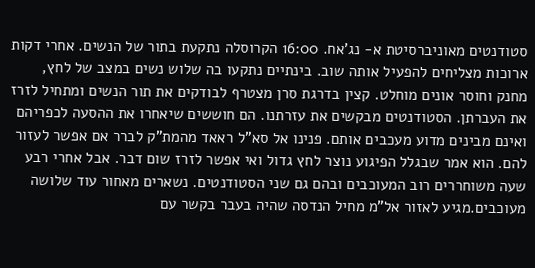סטודנטים מאוניברסיטת א- נג’אח. 16:00 הקרוסלה נתקעת בתור של הנשים. אחרי דקות ארוכות מצליחים להפעיל אותה שוב. בינתיים נתקעו בה שלוש נשים במצב של לחץ, מחנק וחוסר אונים מוחלט. קצין בדרגת סרן מצטרף לבודקים את תור הנשים ומתחיל לזרז את העברתן. הסטודנטים מבקשים את עזרתנו. הם חוששים שיאחרו את ההסעה לכפריהם ואינם מבינים מדוע מעכבים אותם. פנינו אל סא”ל ראאד מהמת”ק לברר אם אפשר לעזור להם. הוא אמר שבגלל הפיגוע נוצר לחץ גדול ואי אפשר לזרז שום דבר. אבל אחרי רבע שעה משוחררים רוב המעוכבים ובהם גם שני הסטודנטים. נשארים מאחור עוד שלושה מעוכבים.מגיע לאזור אל”מ מחיל הנדסה שהיה בעבר בקשר עם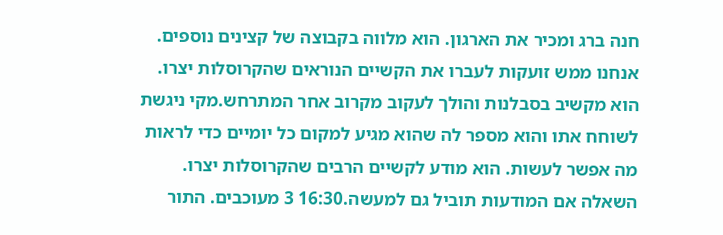חנה ברג ומכיר את הארגון. הוא מלווה בקבוצה של קצינים נוספים. אנחנו ממש זועקות לעברו את הקשיים הנוראים שהקרוסלות יצרו. הוא מקשיב בסבלנות והולך לעקוב מקרוב אחר המתרחש.מקי ניגשת לשוחח אתו והוא מספר לה שהוא מגיע למקום כל יומיים כדי לראות מה אפשר לעשות. הוא מודע לקשיים הרבים שהקרוסלות יצרו. השאלה אם המודעות תוביל גם למעשה.16:30 3 מעוכבים. התור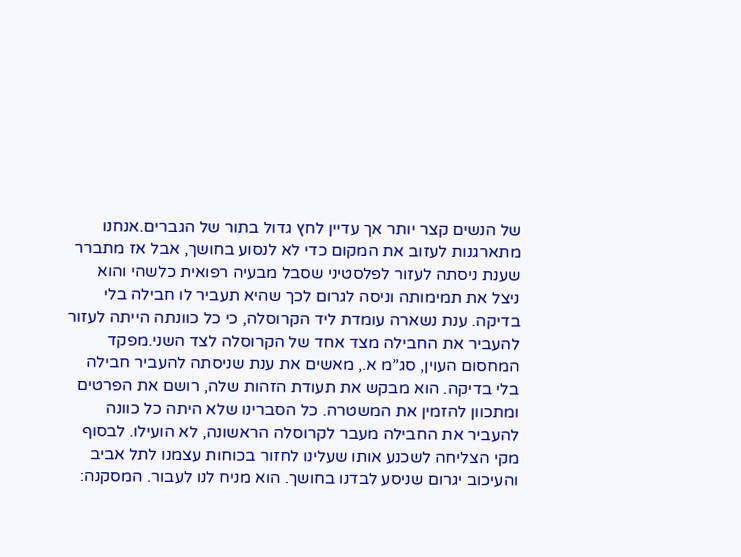של הנשים קצר יותר אך עדיין לחץ גדול בתור של הגברים.אנחנו מתארגנות לעזוב את המקום כדי לא לנסוע בחושך, אבל אז מתברר שענת ניסתה לעזור לפלסטיני שסבל מבעיה רפואית כלשהי והוא ניצל את תמימותה וניסה לגרום לכך שהיא תעביר לו חבילה בלי בדיקה. ענת נשארה עומדת ליד הקרוסלה, כי כל כוונתה הייתה לעזור להעביר את החבילה מצד אחד של הקרוסלה לצד השני.מפקד המחסום העוין, סג”מ א., מאשים את ענת שניסתה להעביר חבילה בלי בדיקה. הוא מבקש את תעודת הזהות שלה, רושם את הפרטים ומתכוון להזמין את המשטרה. כל הסברינו שלא היתה כל כוונה להעביר את החבילה מעבר לקרוסלה הראשונה, לא הועילו. לבסוף מקי הצליחה לשכנע אותו שעלינו לחזור בכוחות עצמנו לתל אביב והעיכוב יגרום שניסע לבדנו בחושך. הוא מניח לנו לעבור. המסקנה: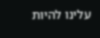עלינו להיות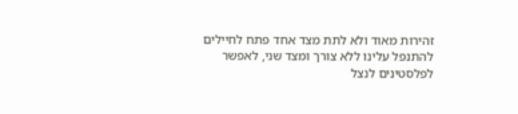זהירות מאוד ולא לתת מצד אחד פתח לחיילים להתנפל עלינו ללא צורך ומצד שני, לאפשר לפלסטינים לנצל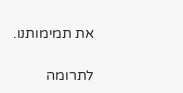את תמימותנו.

לתרומה